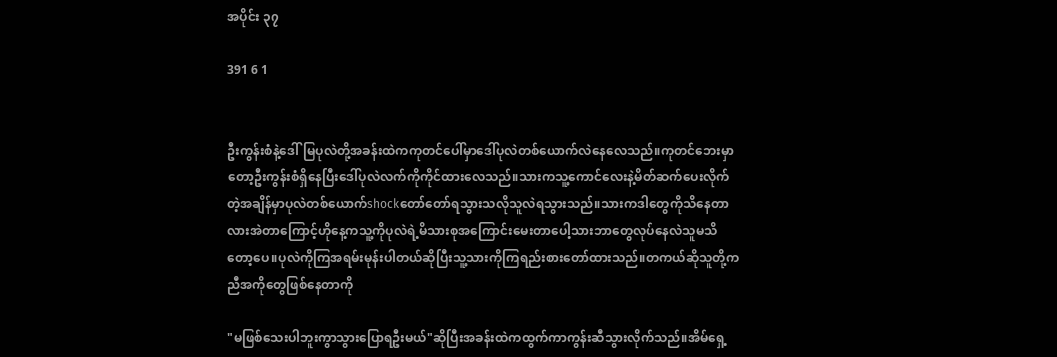အပိုင်း ၃၇

391 6 1


ဦးကွန်းစံနဲ့ဒေါ်မြပုလဲတို့အခန်းထဲကကုတင်ပေါ်မှာဒေါ်ပုလဲတစ်ယောက်လဲနေလေသည်။ကုတင်ဘေးမှာတော့ဦးကွန်းစံရှိနေပြီးဒေါ်ပုလဲလက်ကိုကိုင်ထားလေသည်။သားကသူ့ကောင်လေးနဲ့မိတ်ဆက်ပေးလိုက်တဲ့အချိန်မှာပုလဲတစ်ယောက်shockတော်တော်ရသွားသလိုသူလဲရသွားသည်။သားကဒါတွေကိုသိနေတာလားအဲတာကြောင့်ဟိုနေ့ကသူ့ကိုပုလဲရဲ့မိသားစုအကြောင်းမေးတာပေါ့သားဘာတွေလုပ်နေလဲသူမသိတော့ပေ။ပုလဲကိုကြအရမ်းမုန်းပါတယ်ဆိုပြီးသူ့သားကိုကြရည်းစားတော်ထားသည်။တကယ်ဆိုသူတို့ကညီအကိုတွေဖြစ်နေတာကို

"မဖြစ်သေးပါဘူးကွာသွားပြောရဦးမယ်"ဆိုပြီးအခန်းထဲကထွက်ကာကွန်းဆီသွားလိုက်သည်။အိမ်ရှေ့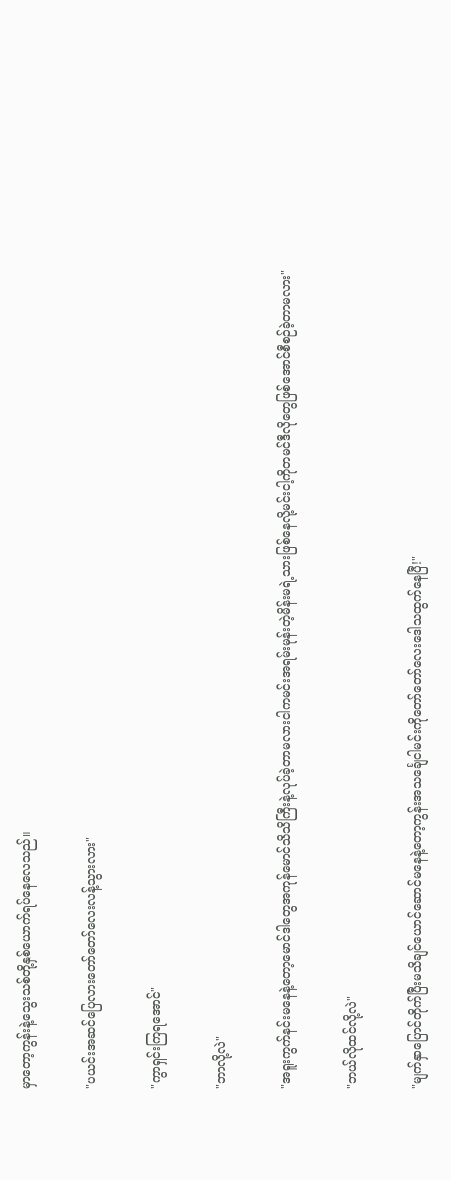မှာတော့ကွန်းနဲ့သွေးသစ်တို့နှစ်ယောက်ရပ်နေလေသည်။

"ပယင်းအဆင်ပြေလားတော်တော်လေးလန့်သွားလား"

"ကွာရှင်းကြရအောင်"

"ဘာလို့လဲ"

"အရူးကွက်နင်းမနေနဲ့တော့မောင်ဒါတွေအကုန်မောင်သိသိကြီးနဲ့လုပ်ခဲ့တာမလားငါကမင်းအရမ်းမုန်းတဲ့မိန်းမရဲ့သားဖြစ်နေလို့မင်းငါ့ကိုတမင်ဒီလိုတွေဖြစ်အောင်စီစဉ်ခဲ့တာမလား"

"ဘယ်လိုထင်လို့လဲ"

"မျက်နှာပြောင်တိုက်ပြီးမသိချင်ယောင်ဆောင်မနေနဲ့တော့ကွန်းအသင်္ချေငါမင်းကိုတော်တော်လေးဒေါသထွက်နေပြီ!"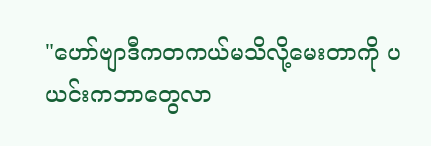"ဟော်ဗျာဒီကတကယ်မသိလို့မေးတာကို ပယင်းကဘာတွေလာ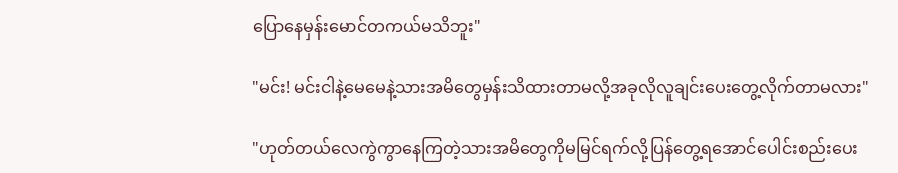ပြောနေမှန်းမောင်တကယ်မသိဘူး"

"မင်း! မင်းငါနဲ့မေမေနဲ့သားအမိတွေမှန်းသိထားတာမလို့အခုလိုလူချင်းပေးတွေ့လိုက်တာမလား"

"ဟုတ်တယ်လေကွဲကွာနေကြတဲ့သားအမိတွေကိုမမြင်ရက်လို့ပြန်တွေ့ရအောင်ပေါင်းစည်းပေး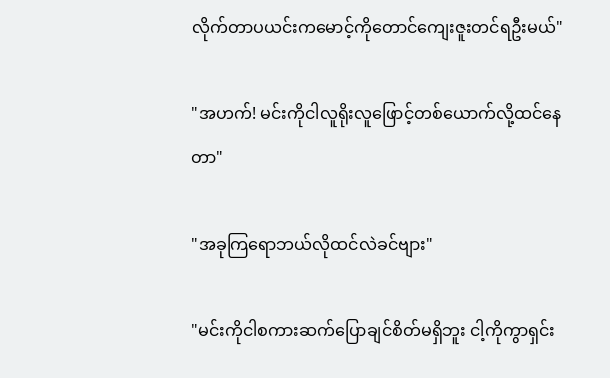လိုက်တာပယင်းကမောင့်ကိုတောင်ကျေးဇူးတင်ရဦးမယ်"

"အဟက်! မင်းကိုငါလူရိုးလူဖြောင့်တစ်ယောက်လို့ထင်နေတာ"

"အခုကြရောဘယ်လိုထင်လဲခင်ဗျား"

"မင်းကိုငါစကားဆက်ပြောချင်စိတ်မရှိ‌ဘူး ငါ့ကိုကွာရှင်း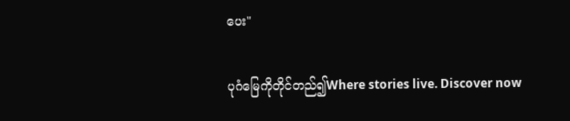ပေး"

ပုဂံမြေကိုတိုင်တည်၍Where stories live. Discover now